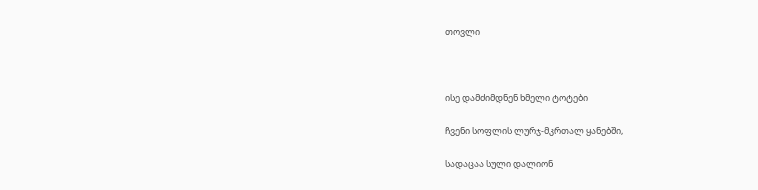თოვლი



ისე დამძიმდნენ ხმელი ტოტები

ჩვენი სოფლის ლურჯ-მკრთალ ყანებში,

სადაცაა სული დალიონ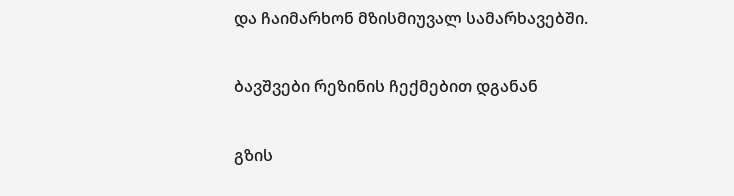და ჩაიმარხონ მზისმიუვალ სამარხავებში.

ბავშვები რეზინის ჩექმებით დგანან

გზის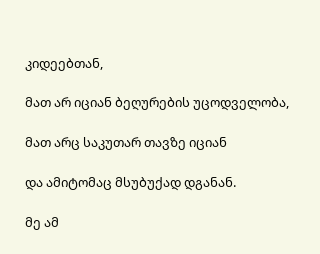კიდეებთან,

მათ არ იციან ბეღურების უცოდველობა,

მათ არც საკუთარ თავზე იციან

და ამიტომაც მსუბუქად დგანან.

მე ამ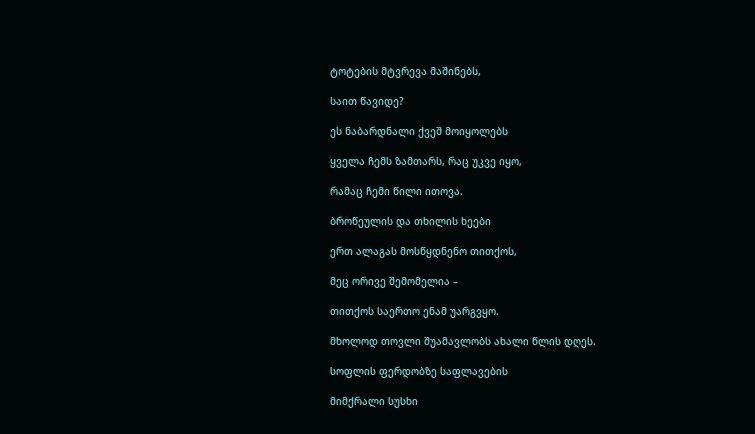ტოტების მტვრევა მაშინებს,

საით წავიდე?

ეს ნაბარდნალი ქვეშ მოიყოლებს

ყველა ჩემს ზამთარს, რაც უკვე იყო,

რამაც ჩემი წილი ითოვა.

ბროწეულის და თხილის ხეები

ერთ ალაგას მოსწყდნენო თითქოს,

მეც ორივე შემომელია –

თითქოს საერთო ენამ უარგვყო.

მხოლოდ თოვლი შუამავლობს ახალი წლის დღეს.

სოფლის ფერდობზე საფლავების

მიმქრალი სუსხი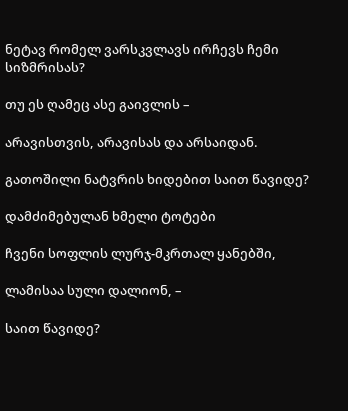ნეტავ რომელ ვარსკვლავს ირჩევს ჩემი სიზმრისას?

თუ ეს ღამეც ასე გაივლის –

არავისთვის, არავისას და არსაიდან.

გათოშილი ნატვრის ხიდებით საით წავიდე?

დამძიმებულან ხმელი ტოტები

ჩვენი სოფლის ლურჯ-მკრთალ ყანებში,

ლამისაა სული დალიონ, –

საით წავიდე?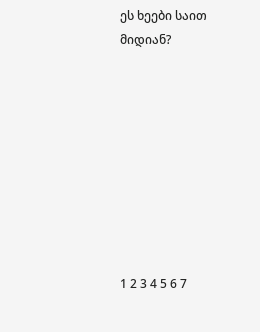ეს ხეები საით მიდიან?









1 2 3 4 5 6 7